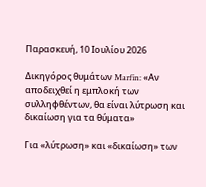Παρασκευή, 10 Ιουλίου 2026

Δικηγόρος θυμάτων Marfin: «Αν αποδειχθεί η εμπλοκή των συλληφθέντων, θα είναι λύτρωση και δικαίωση για τα θύματα»

Για «λύτρωση» και «δικαίωση» των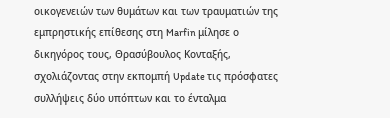οικογενειών των θυμάτων και των τραυματιών της εμπρηστικής επίθεσης στη Marfin μίλησε ο δικηγόρος τους, Θρασύβουλος Κονταξής, σχολιάζοντας στην εκπομπή Update τις πρόσφατες συλλήψεις δύο υπόπτων και το ένταλμα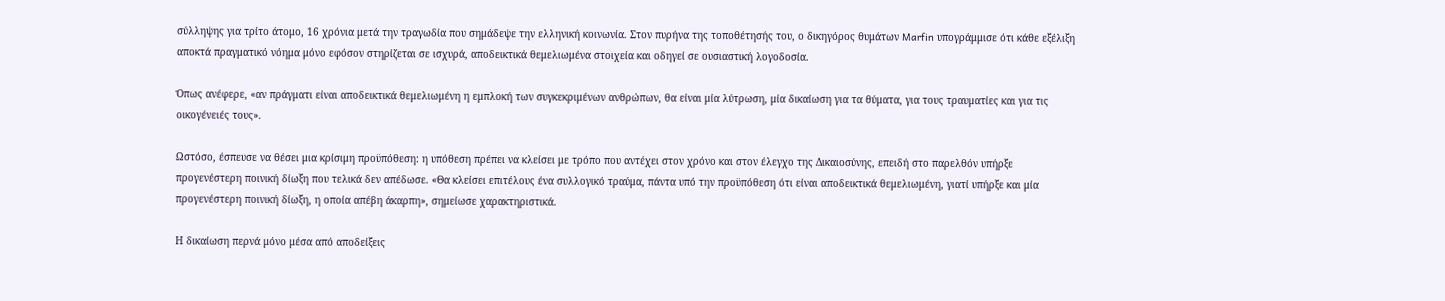σύλληψης για τρίτο άτομο, 16 χρόνια μετά την τραγωδία που σημάδεψε την ελληνική κοινωνία. Στον πυρήνα της τοποθέτησής του, ο δικηγόρος θυμάτων Marfin υπογράμμισε ότι κάθε εξέλιξη αποκτά πραγματικό νόημα μόνο εφόσον στηρίζεται σε ισχυρά, αποδεικτικά θεμελιωμένα στοιχεία και οδηγεί σε ουσιαστική λογοδοσία.

Όπως ανέφερε, «αν πράγματι είναι αποδεικτικά θεμελιωμένη η εμπλοκή των συγκεκριμένων ανθρώπων, θα είναι μία λύτρωση, μία δικαίωση για τα θύματα, για τους τραυματίες και για τις οικογένειές τους».

Ωστόσο, έσπευσε να θέσει μια κρίσιμη προϋπόθεση: η υπόθεση πρέπει να κλείσει με τρόπο που αντέχει στον χρόνο και στον έλεγχο της Δικαιοσύνης, επειδή στο παρελθόν υπήρξε προγενέστερη ποινική δίωξη που τελικά δεν απέδωσε. «Θα κλείσει επιτέλους ένα συλλογικό τραύμα, πάντα υπό την προϋπόθεση ότι είναι αποδεικτικά θεμελιωμένη, γιατί υπήρξε και μία προγενέστερη ποινική δίωξη, η οποία απέβη άκαρπη», σημείωσε χαρακτηριστικά.

Η δικαίωση περνά μόνο μέσα από αποδείξεις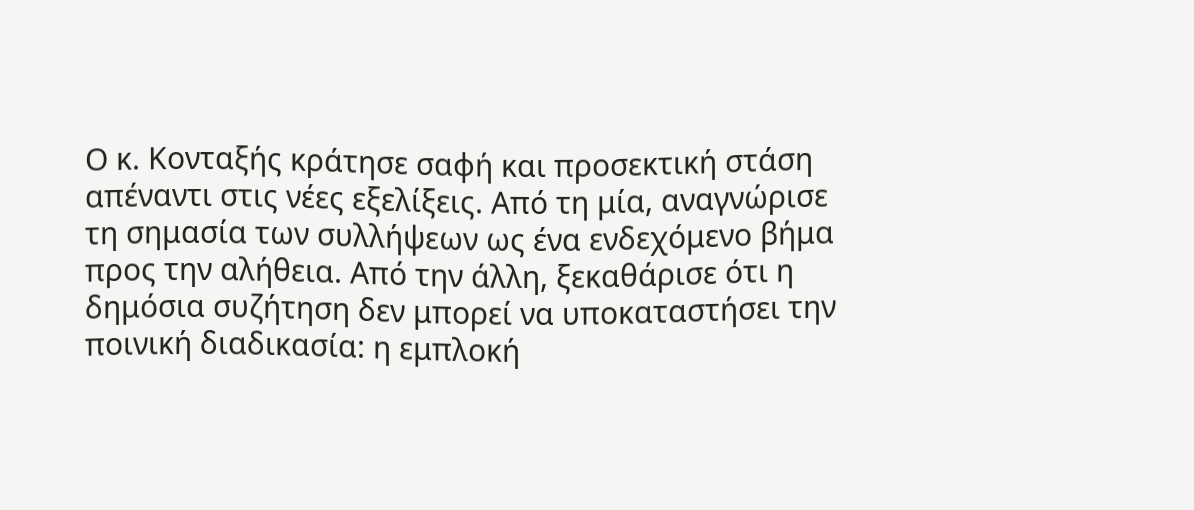Ο κ. Κονταξής κράτησε σαφή και προσεκτική στάση απέναντι στις νέες εξελίξεις. Από τη μία, αναγνώρισε τη σημασία των συλλήψεων ως ένα ενδεχόμενο βήμα προς την αλήθεια. Από την άλλη, ξεκαθάρισε ότι η δημόσια συζήτηση δεν μπορεί να υποκαταστήσει την ποινική διαδικασία: η εμπλοκή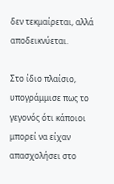δεν τεκμαίρεται, αλλά αποδεικνύεται.

Στο ίδιο πλαίσιο, υπογράμμισε πως το γεγονός ότι κάποιοι μπορεί να είχαν απασχολήσει στο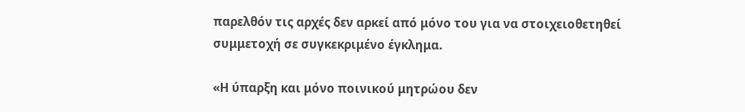παρελθόν τις αρχές δεν αρκεί από μόνο του για να στοιχειοθετηθεί συμμετοχή σε συγκεκριμένο έγκλημα.

«Η ύπαρξη και μόνο ποινικού μητρώου δεν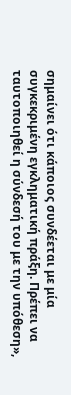σημαίνει ότι κάποιος συνδέεται με μία συγκεκριμένη εγκληματική πράξη. Πρέπει να ταυτοποιηθεί η σύνδεσή του με την υπόθεση»,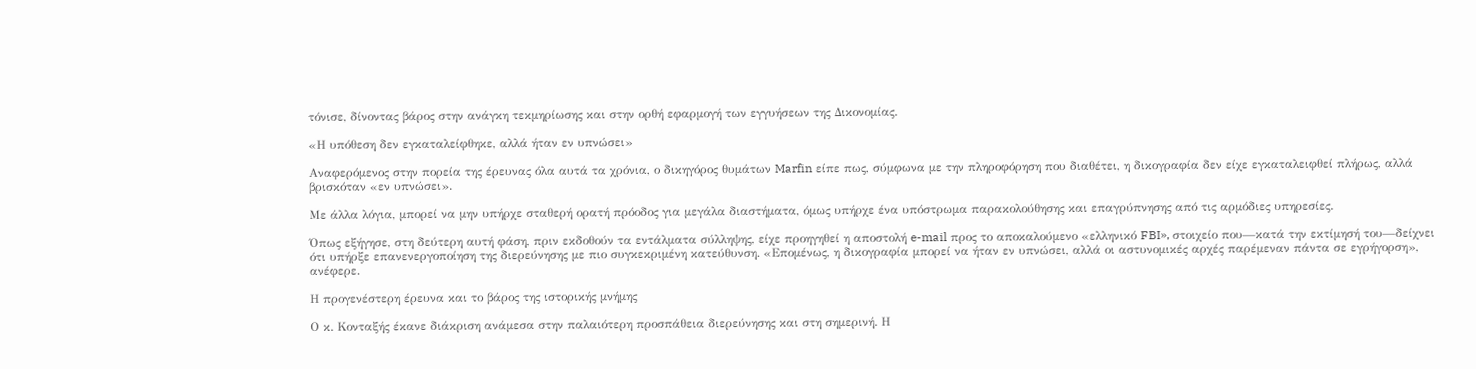τόνισε, δίνοντας βάρος στην ανάγκη τεκμηρίωσης και στην ορθή εφαρμογή των εγγυήσεων της Δικονομίας.

«Η υπόθεση δεν εγκαταλείφθηκε, αλλά ήταν εν υπνώσει»

Αναφερόμενος στην πορεία της έρευνας όλα αυτά τα χρόνια, ο δικηγόρος θυμάτων Marfin είπε πως, σύμφωνα με την πληροφόρηση που διαθέτει, η δικογραφία δεν είχε εγκαταλειφθεί πλήρως, αλλά βρισκόταν «εν υπνώσει».

Με άλλα λόγια, μπορεί να μην υπήρχε σταθερή ορατή πρόοδος για μεγάλα διαστήματα, όμως υπήρχε ένα υπόστρωμα παρακολούθησης και επαγρύπνησης από τις αρμόδιες υπηρεσίες.

Όπως εξήγησε, στη δεύτερη αυτή φάση, πριν εκδοθούν τα εντάλματα σύλληψης, είχε προηγηθεί η αποστολή e-mail προς το αποκαλούμενο «ελληνικό FBI», στοιχείο που—κατά την εκτίμησή του—δείχνει ότι υπήρξε επανενεργοποίηση της διερεύνησης με πιο συγκεκριμένη κατεύθυνση. «Επομένως, η δικογραφία μπορεί να ήταν εν υπνώσει, αλλά οι αστυνομικές αρχές παρέμεναν πάντα σε εγρήγορση», ανέφερε.

Η προγενέστερη έρευνα και το βάρος της ιστορικής μνήμης

Ο κ. Κονταξής έκανε διάκριση ανάμεσα στην παλαιότερη προσπάθεια διερεύνησης και στη σημερινή. Η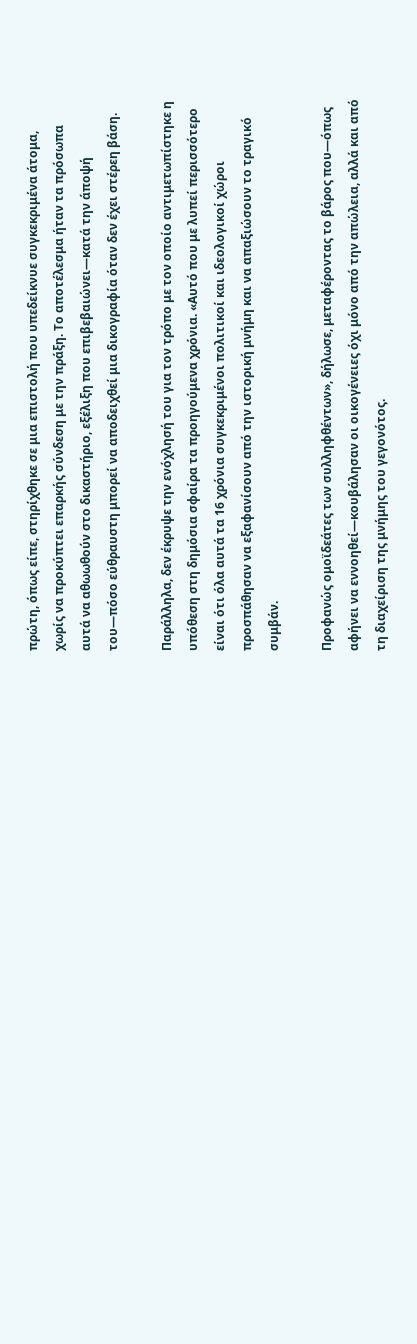πρώτη, όπως είπε, στηρίχθηκε σε μια επιστολή που υπεδείκνυε συγκεκριμένα άτομα, χωρίς να προκύπτει επαρκής σύνδεση με την πράξη. Το αποτέλεσμα ήταν τα πρόσωπα αυτά να αθωωθούν στο δικαστήριο, εξέλιξη που επιβεβαιώνει—κατά την άποψή του—πόσο εύθραυστη μπορεί να αποδειχθεί μια δικογραφία όταν δεν έχει στέρεη βάση.

Παράλληλα, δεν έκρυψε την ενόχλησή του για τον τρόπο με τον οποίο αντιμετωπίστηκε η υπόθεση στη δημόσια σφαίρα τα προηγούμενα χρόνια. «Αυτό που με λυπεί περισσότερο είναι ότι όλα αυτά τα 16 χρόνια συγκεκριμένοι πολιτικοί και ιδεολογικοί χώροι προσπάθησαν να εξαφανίσουν από την ιστορική μνήμη και να απαξιώσουν το τραγικό συμβάν.

Προφανώς ομοϊδεάτες των συλληφθέντων», δήλωσε, μεταφέροντας το βάρος που—όπως αφήνει να εννοηθεί—κουβάλησαν οι οικογένειες όχι μόνο από την απώλεια, αλλά και από τη διαχείριση της μνήμης του γεγονότος.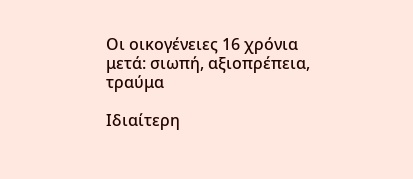Οι οικογένειες 16 χρόνια μετά: σιωπή, αξιοπρέπεια, τραύμα

Ιδιαίτερη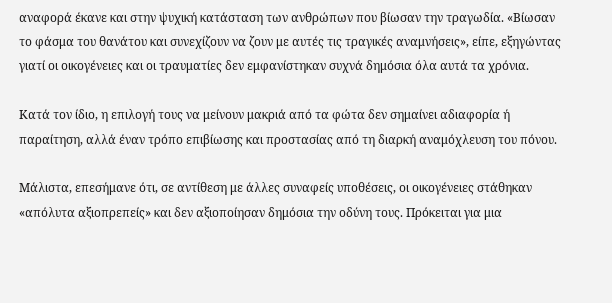αναφορά έκανε και στην ψυχική κατάσταση των ανθρώπων που βίωσαν την τραγωδία. «Βίωσαν το φάσμα του θανάτου και συνεχίζουν να ζουν με αυτές τις τραγικές αναμνήσεις», είπε, εξηγώντας γιατί οι οικογένειες και οι τραυματίες δεν εμφανίστηκαν συχνά δημόσια όλα αυτά τα χρόνια.

Κατά τον ίδιο, η επιλογή τους να μείνουν μακριά από τα φώτα δεν σημαίνει αδιαφορία ή παραίτηση, αλλά έναν τρόπο επιβίωσης και προστασίας από τη διαρκή αναμόχλευση του πόνου.

Μάλιστα, επεσήμανε ότι, σε αντίθεση με άλλες συναφείς υποθέσεις, οι οικογένειες στάθηκαν «απόλυτα αξιοπρεπείς» και δεν αξιοποίησαν δημόσια την οδύνη τους. Πρόκειται για μια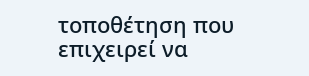τοποθέτηση που επιχειρεί να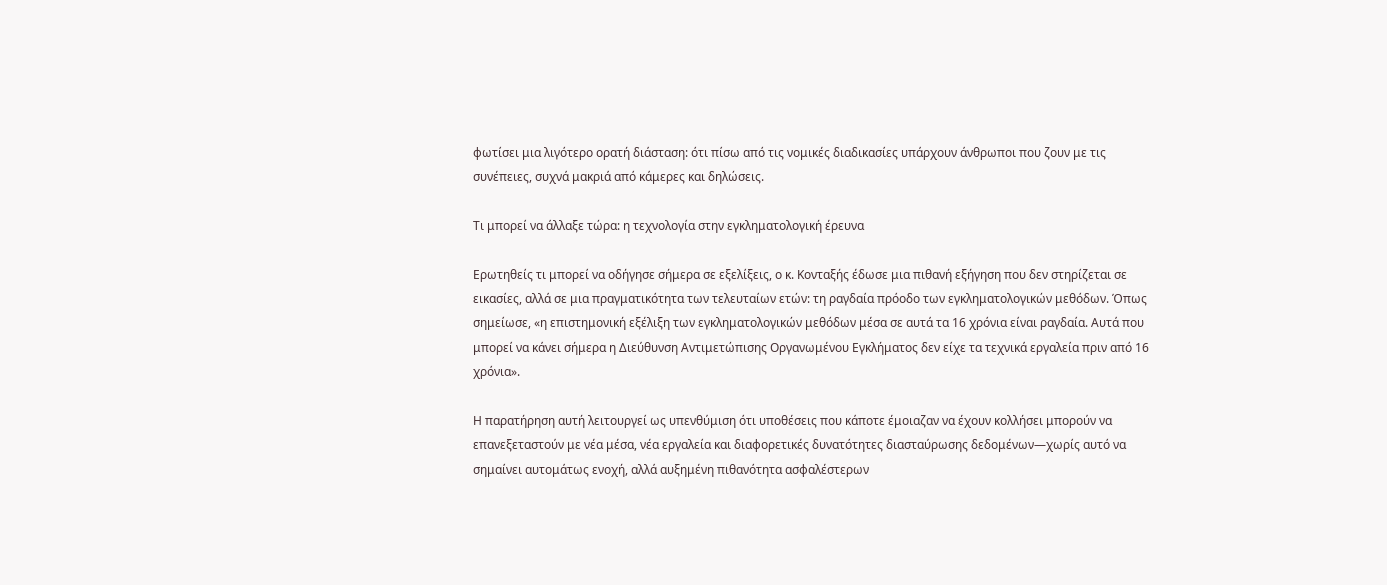φωτίσει μια λιγότερο ορατή διάσταση: ότι πίσω από τις νομικές διαδικασίες υπάρχουν άνθρωποι που ζουν με τις συνέπειες, συχνά μακριά από κάμερες και δηλώσεις.

Τι μπορεί να άλλαξε τώρα: η τεχνολογία στην εγκληματολογική έρευνα

Ερωτηθείς τι μπορεί να οδήγησε σήμερα σε εξελίξεις, ο κ. Κονταξής έδωσε μια πιθανή εξήγηση που δεν στηρίζεται σε εικασίες, αλλά σε μια πραγματικότητα των τελευταίων ετών: τη ραγδαία πρόοδο των εγκληματολογικών μεθόδων. Όπως σημείωσε, «η επιστημονική εξέλιξη των εγκληματολογικών μεθόδων μέσα σε αυτά τα 16 χρόνια είναι ραγδαία. Αυτά που μπορεί να κάνει σήμερα η Διεύθυνση Αντιμετώπισης Οργανωμένου Εγκλήματος δεν είχε τα τεχνικά εργαλεία πριν από 16 χρόνια».

Η παρατήρηση αυτή λειτουργεί ως υπενθύμιση ότι υποθέσεις που κάποτε έμοιαζαν να έχουν κολλήσει μπορούν να επανεξεταστούν με νέα μέσα, νέα εργαλεία και διαφορετικές δυνατότητες διασταύρωσης δεδομένων—χωρίς αυτό να σημαίνει αυτομάτως ενοχή, αλλά αυξημένη πιθανότητα ασφαλέστερων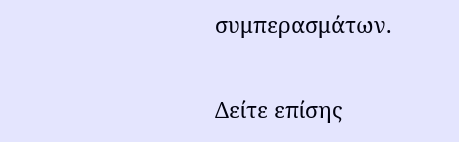συμπερασμάτων.

Δείτε επίσης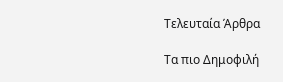Τελευταία Άρθρα

Τα πιο Δημοφιλή